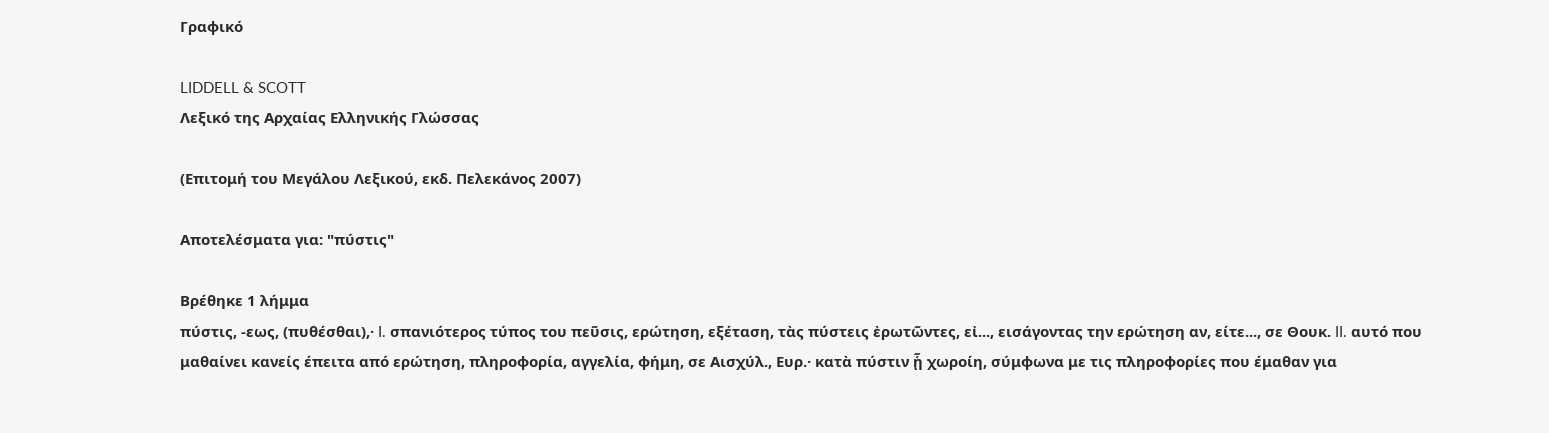Γραφικό

LIDDELL & SCOTT
Λεξικό της Αρχαίας Ελληνικής Γλώσσας

(Επιτομή του Μεγάλου Λεξικού, εκδ. Πελεκάνος 2007)

Αποτελέσματα για: "πύστις"

Βρέθηκε 1 λήμμα
πύστις, -εως, (πυθέσθαι),· I. σπανιότερος τύπος του πεῦσις, ερώτηση, εξέταση, τὰς πύστεις ἐρωτῶντες, εἰ..., εισάγοντας την ερώτηση αν, είτε..., σε Θουκ. II. αυτό που μαθαίνει κανείς έπειτα από ερώτηση, πληροφορία, αγγελία, φήμη, σε Αισχύλ., Ευρ.· κατὰ πύστιν ᾗ χωροίη, σύμφωνα με τις πληροφορίες που έμαθαν για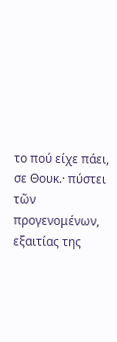το πού είχε πάει, σε Θουκ.· πύστει τῶν προγενομένων, εξαιτίας της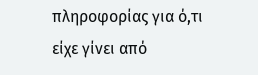πληροφορίας για ό,τι είχε γίνει από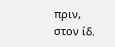πριν, στον ίδ.